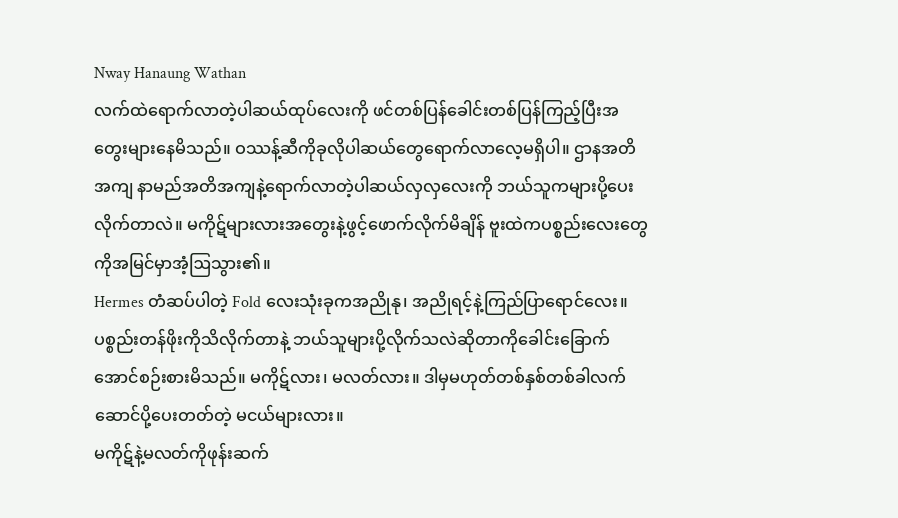Nway Hanaung Wathan
လက်ထဲရောက်လာတဲ့ပါဆယ်ထုပ်လေးကို ဖင်တစ်ပြန်ခေါင်းတစ်ပြန်ကြည့်ပြီးအတွေးများနေမိသည်။ ဝဿန့်ဆီကိုခုလိုပါဆယ်တွေရောက်လာလေ့မရှိပါ။ ဌာနအတိအကျ နာမည်အတိအကျနဲ့ရောက်လာတဲ့ပါဆယ်လှလှလေးကို ဘယ်သူကများပို့ပေးလိုက်တာလဲ။ မကိုဋ်များလားအတွေးနဲ့ဖွင့်ဖောက်လိုက်မိချိန် ဗူးထဲကပစ္စည်းလေးတွေကိုအမြင်မှာအံ့ဩသွား၏။
Hermes တံဆပ်ပါတဲ့ Fold လေးသုံးခုကအညိုနု၊ အညိုရင့်နဲ့ကြည်ပြာရောင်လေး။ ပစ္စည်းတန်ဖိုးကိုသိလိုက်တာနဲ့ ဘယ်သူများပို့လိုက်သလဲဆိုတာကိုခေါင်းခြောက်အောင်စဉ်းစားမိသည်။ မကိုဋ်လား၊ မလတ်လား။ ဒါမှမဟုတ်တစ်နှစ်တစ်ခါလက်ဆောင်ပို့ပေးတတ်တဲ့ မငယ်များလား။
မကိုဋ်နဲ့မလတ်ကိုဖုန်းဆက်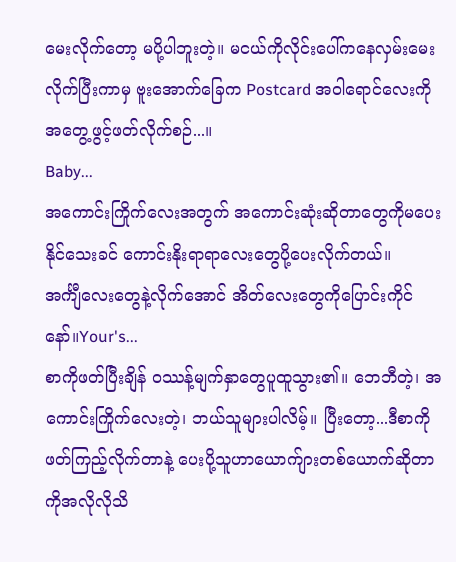မေးလိုက်တော့ မပို့ပါဘူးတဲ့။ မငယ်ကိုလိုင်းပေါ်ကနေလှမ်းမေးလိုက်ပြီးကာမှ ဗူးအောက်ခြေက Postcard အဝါရောင်လေးကိုအတွေ့ဖွင့်ဖတ်လိုက်စဉ်...။
Baby...
အကောင်းကြိုက်လေးအတွက် အကောင်းဆုံးဆိုတာတွေကိုမပေးနိုင်သေးခင် ကောင်းနိုးရာရာလေးတွေပို့ပေးလိုက်တယ်။
အင်္ကျီလေးတွေနဲ့လိုက်အောင် အိတ်လေးတွေကိုပြောင်းကိုင်နော်။Your's...
စာကိုဖတ်ပြီးချိန် ဝဿန့်မျက်နှာတွေပူထူသွား၏။ ဘေဘီတဲ့၊ အကောင်းကြိုက်လေးတဲ့၊ ဘယ်သူများပါလိမ့်။ ပြီးတော့...ဒီစာကိုဖတ်ကြည့်လိုက်တာနဲ့ ပေးပို့သူဟာယောက်ျားတစ်ယောက်ဆိုတာကိုအလိုလိုသိ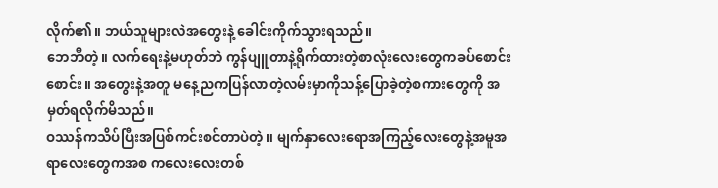လိုက်၏။ ဘယ်သူများလဲအတွေးနဲ့ ခေါင်းကိုက်သွားရသည်။
ဘေဘီတဲ့။ လက်ရေးနဲ့မဟုတ်ဘဲ ကွန်ပျူတာနဲ့ရိုက်ထားတဲ့စာလုံးလေးတွေကခပ်စောင်းစောင်း။ အတွေးနဲ့အတူ မနေ့ညကပြန်လာတဲ့လမ်းမှာကိုသန့်ပြောခဲ့တဲ့စကားတွေကို အမှတ်ရလိုက်မိသည်။
ဝဿန်ကသိပ်ပြီးအပြစ်ကင်းစင်တာပဲတဲ့။ မျက်နှာလေးရောအကြည့်လေးတွေနဲ့အမူအရာလေးတွေကအစ ကလေးလေးတစ်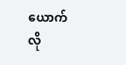ယောက်လို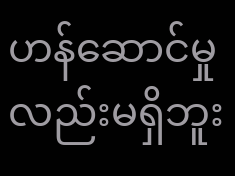ဟန်ဆောင်မှုလည်းမရှိဘူး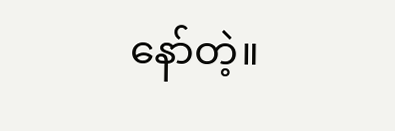နော်တဲ့။